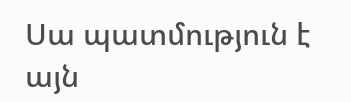Սա պատմություն է այն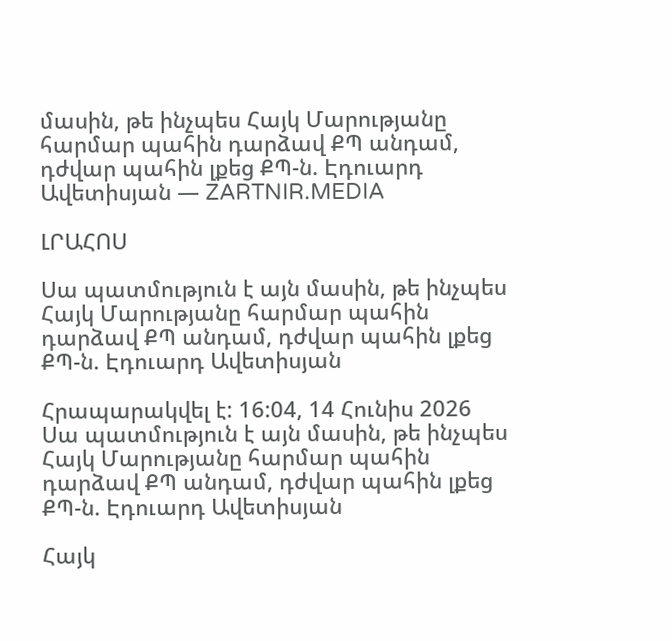մասին, թե ինչպես Հայկ Մարությանը հարմար պահին դարձավ ՔՊ անդամ, դժվար պահին լքեց ՔՊ-ն. Էդուարդ Ավետիսյան — ZARTNIR.MEDIA

ԼՐԱՀՈՍ

Սա պատմություն է այն մասին, թե ինչպես Հայկ Մարությանը հարմար պահին դարձավ ՔՊ անդամ, դժվար պահին լքեց ՔՊ-ն. Էդուարդ Ավետիսյան

Հրապարակվել է: 16:04, 14 Հունիս 2026
Սա պատմություն է այն մասին, թե ինչպես Հայկ Մարությանը հարմար պահին դարձավ ՔՊ անդամ, դժվար պահին լքեց ՔՊ-ն. Էդուարդ Ավետիսյան

Հայկ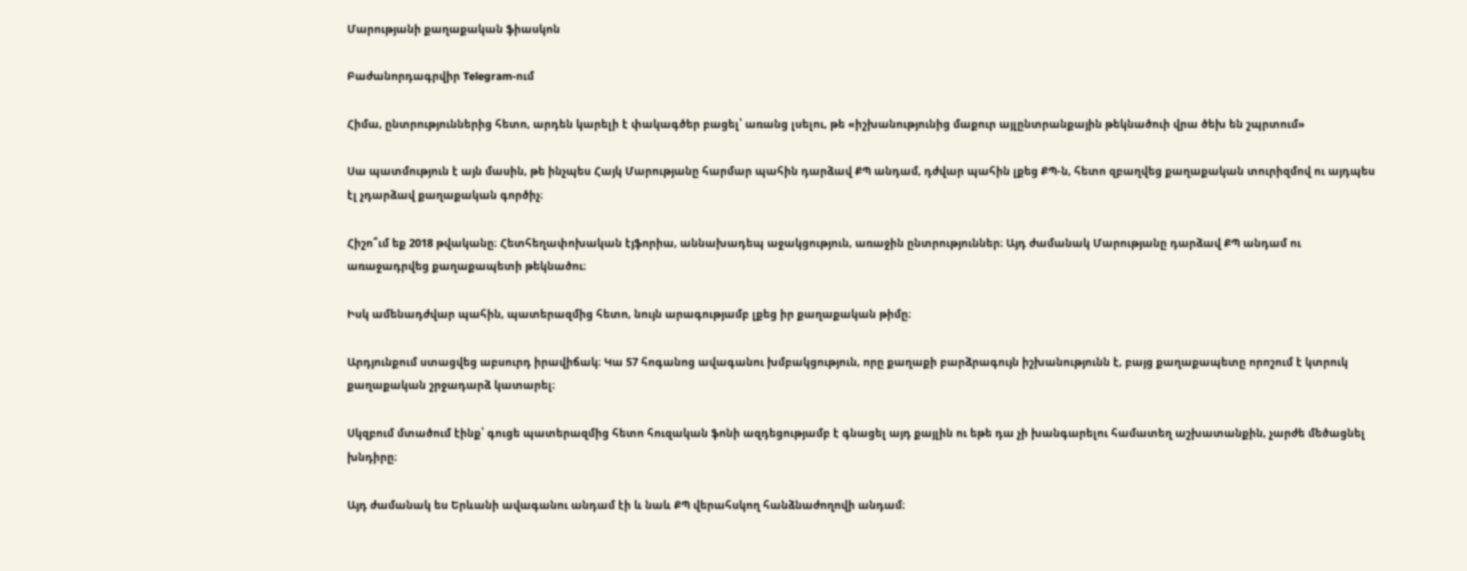Մարությանի քաղաքական ֆիասկոն

Բաժանորդագրվիր Telegram-ում

Հիմա, ընտրություններից հետո, արդեն կարելի է փակագծեր բացել՝ առանց լսելու, թե «իշխանությունից մաքուր այլընտրանքային թեկնածուի վրա ծեխ են շպրտում»

Սա պատմություն է այն մասին, թե ինչպես Հայկ Մարությանը հարմար պահին դարձավ ՔՊ անդամ, դժվար պահին լքեց ՔՊ-ն, հետո զբաղվեց քաղաքական տուրիզմով ու այդպես էլ չդարձավ քաղաքական գործիչ։

Հիշո՞ւմ եք 2018 թվականը։ Հետհեղափոխական էյֆորիա, աննախադեպ աջակցություն, առաջին ընտրություններ։ Այդ ժամանակ Մարությանը դարձավ ՔՊ անդամ ու առաջադրվեց քաղաքապետի թեկնածու։

Իսկ ամենադժվար պահին, պատերազմից հետո, նույն արագությամբ լքեց իր քաղաքական թիմը։

Արդյունքում ստացվեց աբսուրդ իրավիճակ։ Կա 57 հոգանոց ավագանու խմբակցություն, որը քաղաքի բարձրագույն իշխանությունն է, բայց քաղաքապետը որոշում է կտրուկ քաղաքական շրջադարձ կատարել։

Սկզբում մտածում էինք՝ գուցե պատերազմից հետո հուզական ֆոնի ազդեցությամբ է գնացել այդ քայլին ու եթե դա չի խանգարելու համատեղ աշխատանքին, չարժե մեծացնել խնդիրը։

Այդ ժամանակ ես Երևանի ավագանու անդամ էի և նաև ՔՊ վերահսկող հանձնաժողովի անդամ։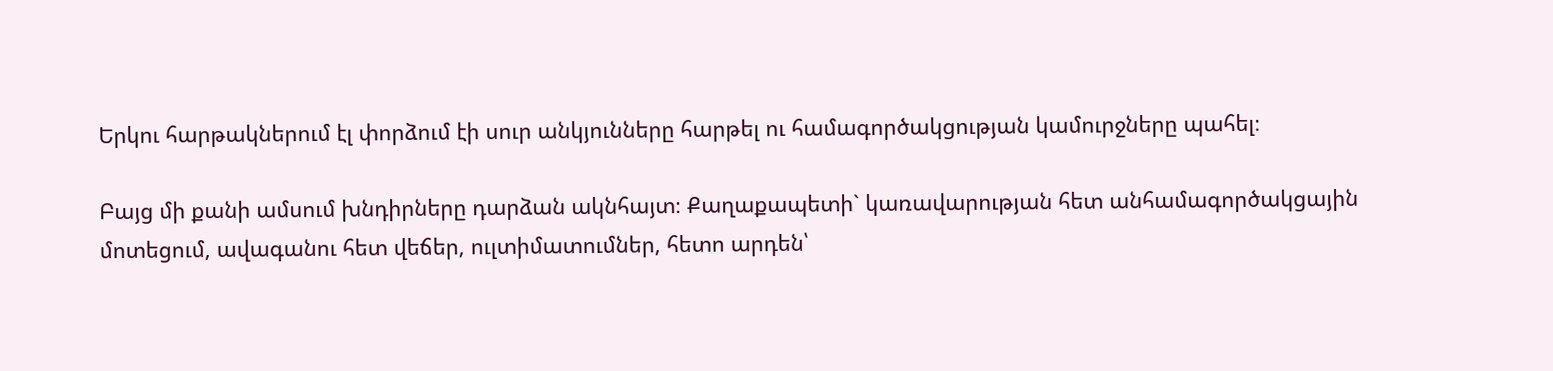Երկու հարթակներում էլ փորձում էի սուր անկյունները հարթել ու համագործակցության կամուրջները պահել։

Բայց մի քանի ամսում խնդիրները դարձան ակնհայտ։ Քաղաքապետի` կառավարության հետ անհամագործակցային մոտեցում, ավագանու հետ վեճեր, ուլտիմատումներ, հետո արդեն՝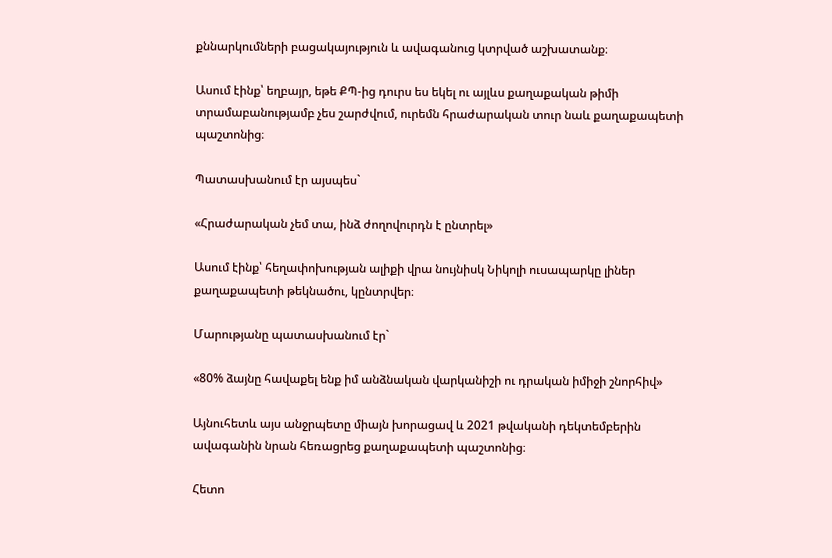քննարկումների բացակայություն և ավագանուց կտրված աշխատանք։

Ասում էինք՝ եղբայր, եթե ՔՊ-ից դուրս ես եկել ու այլևս քաղաքական թիմի տրամաբանությամբ չես շարժվում, ուրեմն հրաժարական տուր նաև քաղաքապետի պաշտոնից։

Պատասխանում էր այսպես`

«Հրաժարական չեմ տա, ինձ ժողովուրդն է ընտրել»

Ասում էինք՝ հեղափոխության ալիքի վրա նույնիսկ Նիկոլի ուսապարկը լիներ քաղաքապետի թեկնածու, կընտրվեր։

Մարությանը պատասխանում էր`

«80% ձայնը հավաքել ենք իմ անձնական վարկանիշի ու դրական իմիջի շնորհիվ»

Այնուհետև այս անջրպետը միայն խորացավ և 2021 թվականի դեկտեմբերին ավագանին նրան հեռացրեց քաղաքապետի պաշտոնից։

Հետո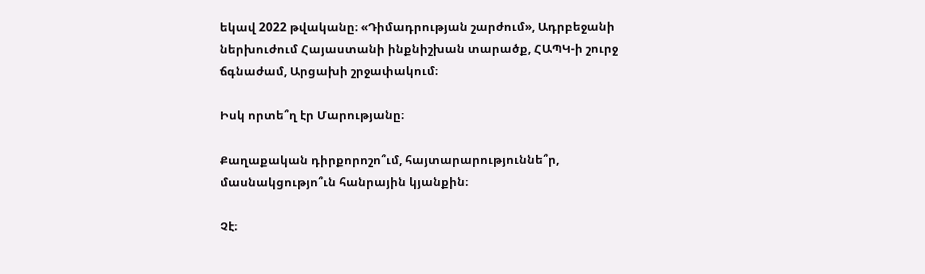եկավ 2022 թվականը։ «Դիմադրության շարժում», Ադրբեջանի ներխուժում Հայաստանի ինքնիշխան տարածք, ՀԱՊԿ-ի շուրջ ճգնաժամ, Արցախի շրջափակում։

Իսկ որտե՞ղ էր Մարությանը։

Քաղաքական դիրքորոշո՞ւմ, հայտարարություննե՞ր, մասնակցությո՞ւն հանրային կյանքին։

Չէ։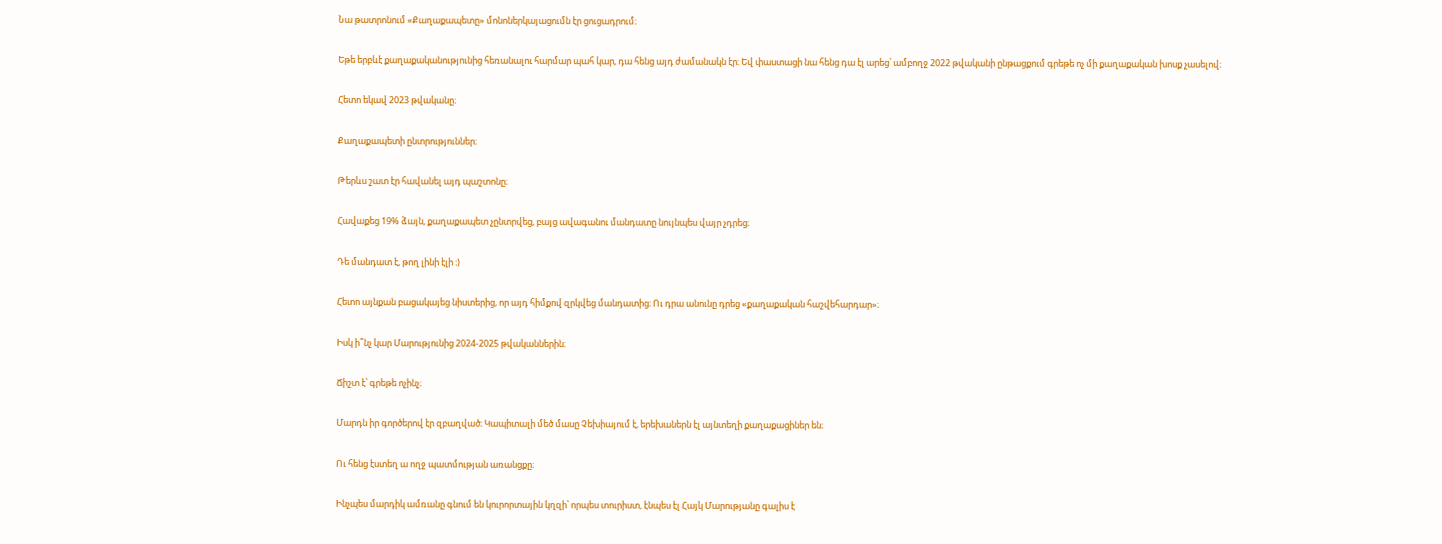Նա թատրոնում «Քաղաքապետը» մոնոներկայացումն էր ցուցադրում։

Եթե երբևէ քաղաքականությունից հեռանալու հարմար պահ կար, դա հենց այդ ժամանակն էր։ Եվ փաստացի նա հենց դա էլ արեց՝ ամբողջ 2022 թվականի ընթացքում գրեթե ոչ մի քաղաքական խոսք չասելով։

Հետո եկավ 2023 թվականը։

Քաղաքապետի ընտրություններ։

Թերևս շատ էր հավանել այդ պաշտոնը։

Հավաքեց 19% ձայն, քաղաքապետ չընտրվեց, բայց ավագանու մանդատը նույնպես վայր չդրեց։

Դե մանդատ է, թող լինի էլի ։)

Հետո այնքան բացակայեց նիստերից, որ այդ հիմքով զրկվեց մանդատից։ Ու դրա անունը դրեց «քաղաքական հաշվեհարդար»։

Իսկ ի՞նչ կար Մարությունից 2024-2025 թվականներին։

Ճիշտ է՝ գրեթե ոչինչ։

Մարդն իր գործերով էր զբաղված։ Կապիտալի մեծ մասը Չեխիայում է, երեխաներն էլ այնտեղի քաղաքացիներ են։

Ու հենց էստեղ ա ողջ պատմության առանցքը։

Ինչպես մարդիկ ամռանը գնում են կուրորտային կղզի՝ որպես տուրիստ, էնպես էլ Հայկ Մարությանը գալիս է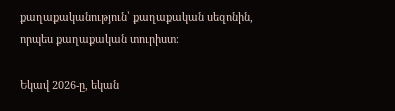քաղաքականություն՝ քաղաքական սեզոնին, որպես քաղաքական տուրիստ։

Եկավ 2026-ը, եկան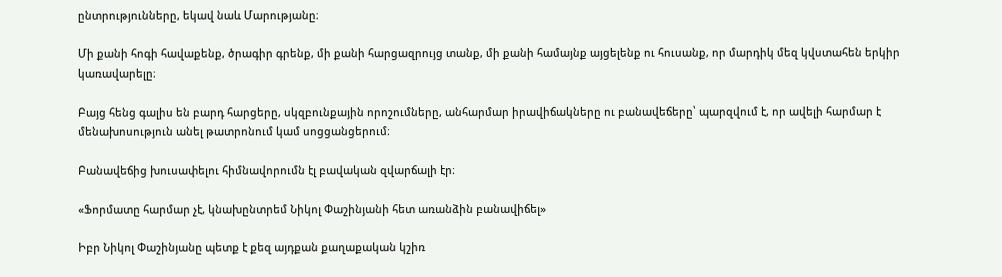ընտրությունները, եկավ նաև Մարությանը։

Մի քանի հոգի հավաքենք, ծրագիր գրենք, մի քանի հարցազրույց տանք, մի քանի համայնք այցելենք ու հուսանք, որ մարդիկ մեզ կվստահեն երկիր կառավարելը։

Բայց հենց գալիս են բարդ հարցերը, սկզբունքային որոշումները, անհարմար իրավիճակները ու բանավեճերը՝ պարզվում է, որ ավելի հարմար է մենախոսություն անել թատրոնում կամ սոցցանցերում։

Բանավեճից խուսափելու հիմնավորումն էլ բավական զվարճալի էր։

«Ֆորմատը հարմար չէ, կնախընտրեմ Նիկոլ Փաշինյանի հետ առանձին բանավիճել»

Իբր Նիկոլ Փաշինյանը պետք է քեզ այդքան քաղաքական կշիռ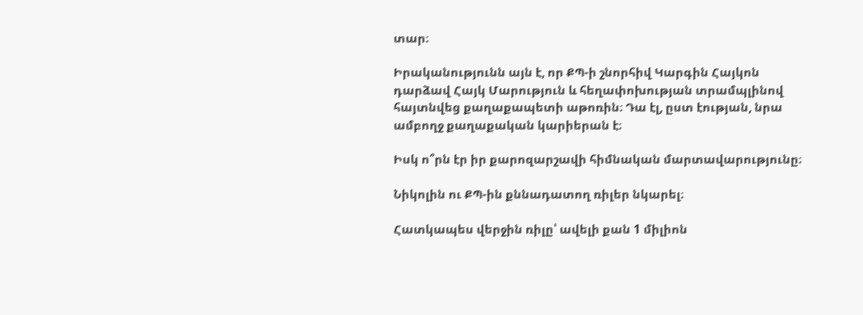տար։

Իրականությունն այն է, որ ՔՊ-ի շնորհիվ Կարգին Հայկոն դարձավ Հայկ Մարություն և հեղափոխության տրամպլինով հայտնվեց քաղաքապետի աթոռին։ Դա էլ, ըստ էության, նրա ամբողջ քաղաքական կարիերան է։

Իսկ ո՞րն էր իր քարոզարշավի հիմնական մարտավարությունը։

Նիկոլին ու ՔՊ-ին քննադատող ռիլեր նկարել։

Հատկապես վերջին ռիլը՝ ավելի քան 1 միլիոն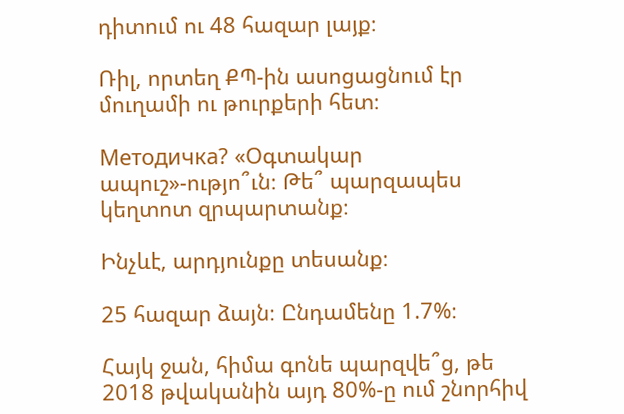դիտում ու 48 հազար լայք։

Ռիլ, որտեղ ՔՊ-ին ասոցացնում էր մուղամի ու թուրքերի հետ։

Методичка? «Օգտակար ապուշ»-ությո՞ւն։ Թե՞ պարզապես կեղտոտ զրպարտանք։

Ինչևէ, արդյունքը տեսանք։

25 հազար ձայն։ Ընդամենը 1.7%։

Հայկ ջան, հիմա գոնե պարզվե՞ց, թե 2018 թվականին այդ 80%-ը ում շնորհիվ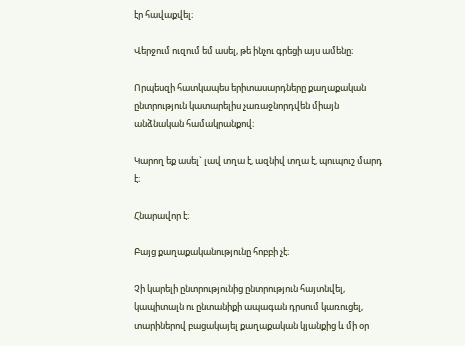էր հավաքվել։

Վերջում ուզում եմ ասել, թե ինչու գրեցի այս ամենը։

Որպեսզի հատկապես երիտասարդները քաղաքական ընտրություն կատարելիս չառաջնորդվեն միայն անձնական համակրանքով։

Կարող եք ասել` լավ տղա է, ազնիվ տղա է, պուպուշ մարդ է։

Հնարավոր է։

Բայց քաղաքականությունը հոբբի չէ։

Չի կարելի ընտրությունից ընտրություն հայտնվել, կապիտալն ու ընտանիքի ապագան դրսում կառուցել, տարիներով բացակայել քաղաքական կյանքից և մի օր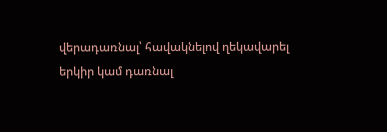վերադառնալ՝ հավակնելով ղեկավարել երկիր կամ դառնալ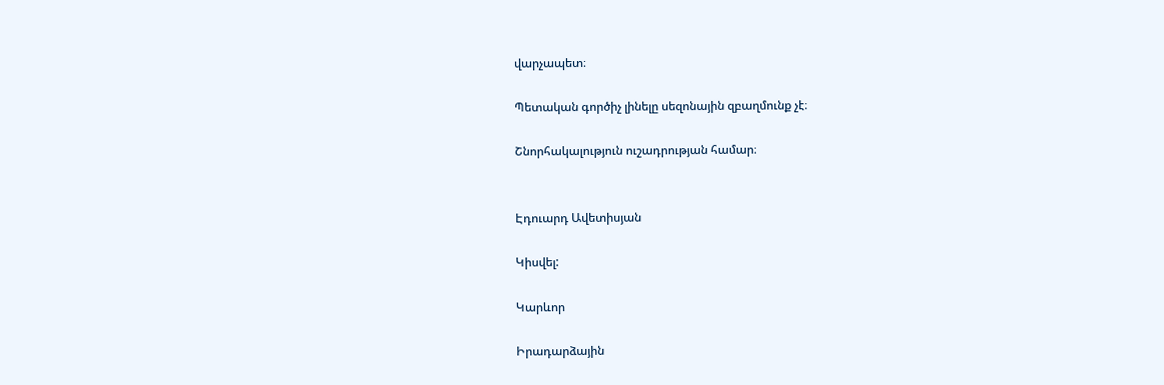վարչապետ։

Պետական գործիչ լինելը սեզոնային զբաղմունք չէ։

Շնորհակալություն ուշադրության համար։


Էդուարդ Ավետիսյան

Կիսվել:

Կարևոր

Իրադարձային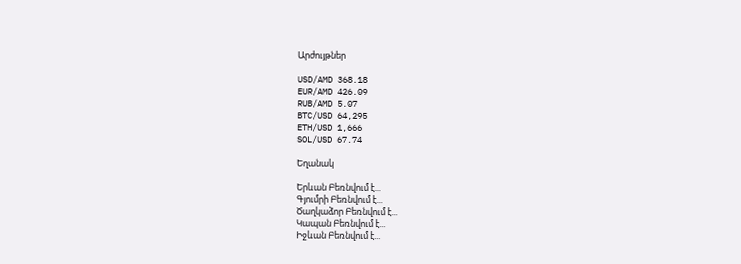Արժույթներ

USD/AMD 368.18
EUR/AMD 426.09
RUB/AMD 5.07
BTC/USD 64,295
ETH/USD 1,666
SOL/USD 67.74

Եղանակ

Երևան Բեռնվում է...
Գյումրի Բեռնվում է...
Ծաղկաձոր Բեռնվում է...
Կապան Բեռնվում է...
Իջևան Բեռնվում է...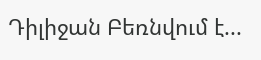Դիլիջան Բեռնվում է...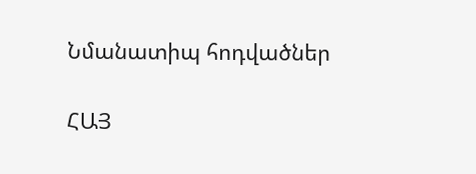Նմանատիպ հոդվածներ

ՀԱՅ